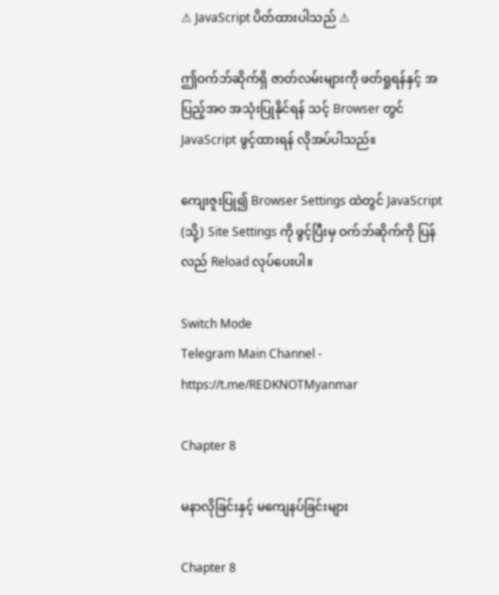⚠ JavaScript ပိတ်ထားပါသည် ⚠

ဤဝက်ဘ်ဆိုက်ရှိ ဇာတ်လမ်းများကို ဖတ်ရှုရန်နှင့် အပြည့်အဝ အသုံးပြုနိုင်ရန် သင့် Browser တွင် JavaScript ဖွင့်ထားရန် လိုအပ်ပါသည်။

ကျေးဇူးပြု၍ Browser Settings ထဲတွင် JavaScript (သို့) Site Settings ကို ဖွင့်ပြီးမှ ဝက်ဘ်ဆိုက်ကို ပြန်လည် Reload လုပ်ပေးပါ။

Switch Mode
Telegram Main Channel - https://t.me/REDKNOTMyanmar

Chapter 8

မနာလိုခြင်းနှင့် မကျေနပ်ခြင်းများ

Chapter 8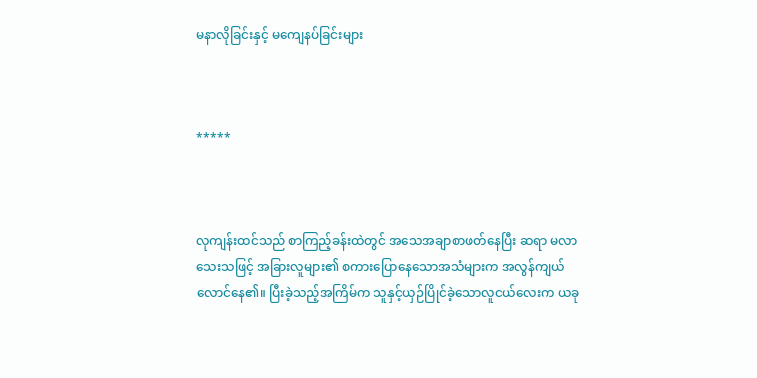မနာလိုခြင်းနှင့် မကျေနပ်ခြင်းများ



*****



လုကျန်းထင်သည် စာကြည့်ခန်းထဲတွင် အသေအချာစာဖတ်နေပြီး ဆရာ မလာသေးသဖြင့် အခြားလူများ၏ စကားပြောနေသောအသံများက အလွန်ကျယ်လောင်နေ၏။ ပြီးခဲ့သည့်အကြိမ်က သူနှင့်ယှဉ်ပြိုင်ခဲ့သောလူငယ်လေးက ယခု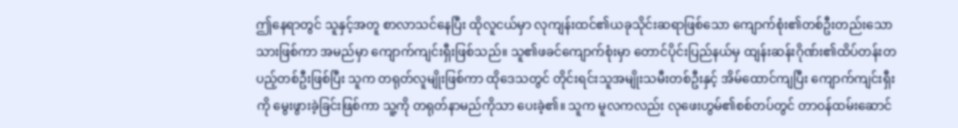ဤနေရာတွင် သူနှင့်အတူ စာလာသင်နေပြီး ထိုလူငယ်မှာ လုကျန်းထင်၏ယခုသိုင်းဆရာဖြစ်သော ကျောက်စုံး၏တစ်ဦးတည်းသောသားဖြစ်ကာ အမည်မှာ ကျောက်ကျင်းရှီးဖြစ်သည်။ သူ၏ဖခင်ကျောက်စုံးမှာ တောင်ပိုင်းပြည်နယ်မှ ထျန်းဆန်းဂိုဏ်း၏ထိပ်တန်းတပည့်တစ်ဦးဖြစ်ပြီး သူက တရုတ်လူမျိုးဖြစ်ကာ ထိုဒေသတွင် တိုင်းရင်းသူအမျိုးသမီးတစ်ဦးနှင့် အိမ်ထောင်ကျပြီး ကျောက်ကျင်းရှီးကို မွေးဖွားခဲ့ခြင်းဖြစ်ကာ သူ့ကို တရုတ်နာမည်ကိုသာ ပေးခဲ့၏။ သူက မူလကလည်း လုဖေးဟွမ်၏စစ်တပ်တွင် တာဝန်ထမ်းဆောင်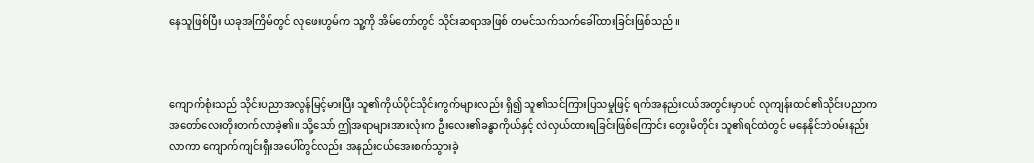နေသူဖြစ်ပြီး ယခုအကြိမ်တွင် လုဖေးဟွမ်က သူ့ကို အိမ်တော်တွင် သိုင်းဆရာအဖြစ် တမင်သက်သက်ခေါ်ထားခြင်းဖြစ်သည်။



ကျောက်စုံးသည် သိုင်းပညာအလွန်မြင့်မားပြီး သူ၏ကိုယ်ပိုင်သိုင်းကွက်များလည်း ရှိ၍ သူ၏သင်ကြားပြသမှုဖြင့် ရက်အနည်းငယ်အတွင်းမှာပင် လုကျန်းထင်၏သိုင်းပညာက အတော်လေးတိုးတက်လာခဲ့၏။ သို့သော် ဤအရာများအားလုံးက ဦးလေး၏ခန္ဓာကိုယ်နှင့် လဲလှယ်ထားရခြင်းဖြစ်ကြောင်း တွေးမိတိုင်း သူ၏ရင်ထဲတွင် မနေနိုင်ဘဲဝမ်းနည်းလာကာ ကျောက်ကျင်းရှီးအပေါ်တွင်လည်း အနည်းငယ်အေးစက်သွားခဲ့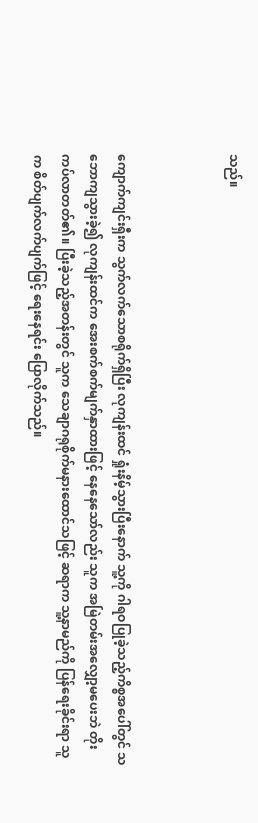သည်။



ကျောက်ကျင်းရှီးက သွက်လက်သောစရိုက်ရှိပြီး လုကျန်းထင် ရှုံးနိမ့်သွားပြီးနောက် သူ့ကို ဂါရဝပြုခဲ့သည့်ကိစ္စအပေါ်တွင် သဘောကျသွားခဲ့၍ လုကျန်းထင်က အေးစက်စက်မျက်နှာထားဖြင့် နေနေသော်လည်း သူက အမြဲတမ်းအလျှော့မပေးဘဲ တိုးကပ်လာတတ်၏။ ပြီးခဲ့သည့်အတန်းတွင် သူက သေချာဂရုစိုက်မနားထောင်သဖြင့် ဆရာက သူ့နာမည်ကို ပြန်ရေးခိုင်းရာ သူက စိတ်ပျက်လက်ပျက်ဖြင့် ရေးနေရင်း ပြောလိုက်သည်။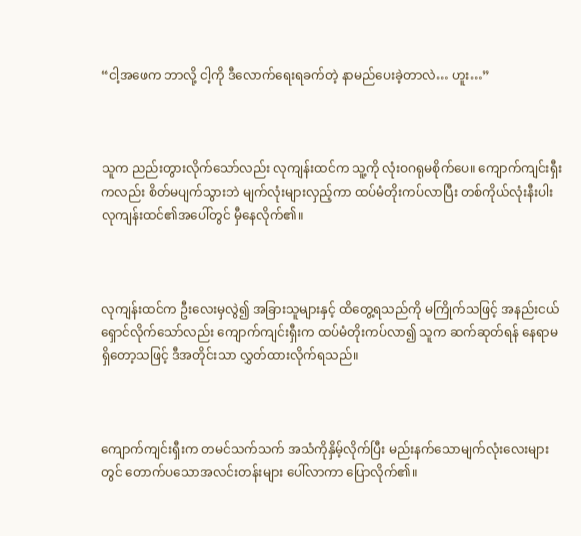“ငါ့အဖေက ဘာလို့ ငါ့ကို ဒီလောက်ရေးရခက်တဲ့ နာမည်ပေးခဲ့တာလဲ… ဟူး…”



သူက ညည်းတွားလိုက်သော်လည်း လုကျန်းထင်က သူ့ကို လုံးဝဂရုမစိုက်ပေ။ ကျောက်ကျင်းရှီးကလည်း စိတ်မပျက်သွားဘဲ မျက်လုံးများလှည့်ကာ ထပ်မံတိုးကပ်လာပြီး တစ်ကိုယ်လုံးနီးပါး လုကျန်းထင်၏အပေါ်တွင် မှီနေလိုက်၏။



လုကျန်းထင်က ဦးလေးမှလွဲ၍ အခြားသူများနှင့် ထိတွေ့ရသည်ကို မကြိုက်သဖြင့် အနည်းငယ်ရှောင်လိုက်သော်လည်း ကျောက်ကျင်းရှီးက ထပ်မံတိုးကပ်လာ၍ သူက ဆက်ဆုတ်ရန် နေရာမရှိတော့သဖြင့် ဒီအတိုင်းသာ လွှတ်ထားလိုက်ရသည်။



ကျောက်ကျင်းရှီးက တမင်သက်သက် အသံကိုနှိမ့်လိုက်ပြီး မည်းနက်သောမျက်လုံးလေးများတွင် တောက်ပသောအလင်းတန်းများ ပေါ်လာကာ ပြောလိုက်၏။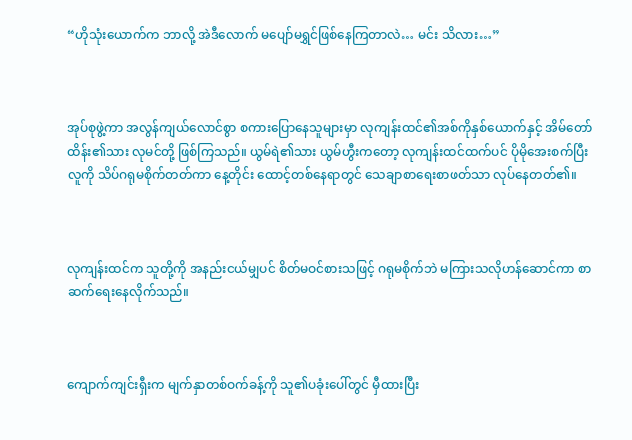“ဟိုသုံးယောက်က ဘာလို့ အဲဒီလောက် မပျော်မရွှင်ဖြစ်နေကြတာလဲ… မင်း သိလား…”



အုပ်စုဖွဲ့ကာ အလွန်ကျယ်လောင်စွာ စကားပြောနေသူများမှာ လုကျန်းထင်၏အစ်ကိုနှစ်ယောက်နှင့် အိမ်တော်ထိန်း၏သား လုမင်တို့ ဖြစ်ကြသည်။ ယွမ်ရဲ၏သား ယွမ်ဟွီးကတော့ လုကျန်းထင်ထက်ပင် ပိုမိုအေးစက်ပြီး လူကို သိပ်ဂရုမစိုက်တတ်ကာ နေ့တိုင်း ထောင့်တစ်နေရာတွင် သေချာစာရေးစာဖတ်သာ လုပ်နေတတ်၏။



လုကျန်းထင်က သူတို့ကို အနည်းငယ်မျှပင် စိတ်မဝင်စားသဖြင့် ဂရုမစိုက်ဘဲ မကြားသလိုဟန်ဆောင်ကာ စာဆက်ရေးနေလိုက်သည်။



ကျောက်ကျင်းရှီးက မျက်နှာတစ်ဝက်ခန့်ကို သူ၏ပခုံးပေါ်တွင် မှီထားပြီး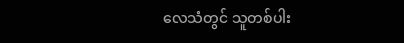လေသံတွင် သူတစ်ပါး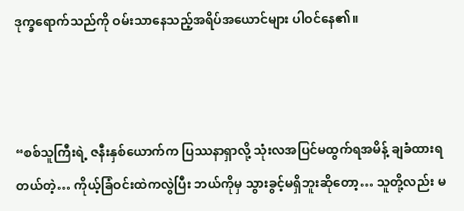ဒုက္ခရောက်သည်ကို ဝမ်းသာနေသည့်အရိပ်အယောင်များ ပါဝင်နေ၏။



“စစ်သူကြီးရဲ့ ဇနီးနှစ်ယောက်က ပြဿနာရှာလို့ သုံးလအပြင်မထွက်ရအမိန့် ချခံထားရတယ်တဲ့… ကိုယ့်ခြံဝင်းထဲကလွဲပြီး ဘယ်ကိုမှ သွားခွင့်မရှိဘူးဆိုတော့… သူတို့လည်း မ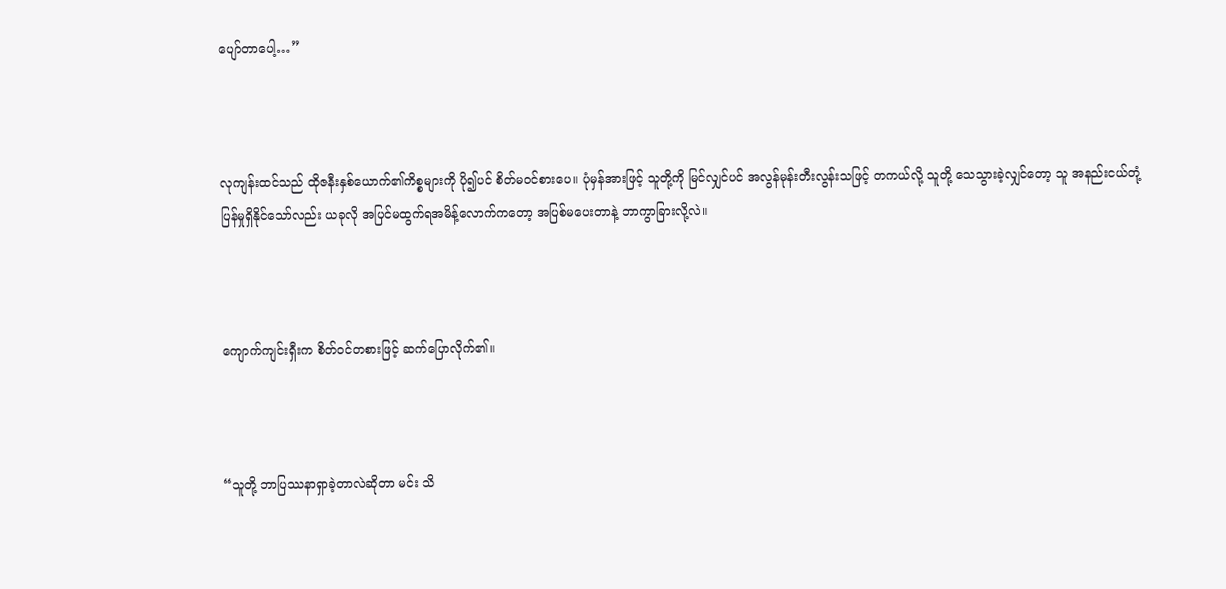ပျော်တာပေါ့…”



လုကျန်းထင်သည် ထိုဇနီးနှစ်ယောက်၏ကိစ္စများကို ပို၍ပင် စိတ်မဝင်စားပေ။ ပုံမှန်အားဖြင့် သူတို့ကို မြင်လျှင်ပင် အလွန်မုန်းတီးလွန်းသဖြင့် တကယ်လို့ သူတို့ သေသွားခဲ့လျှင်တော့ သူ အနည်းငယ်တုံ့ပြန်မှုရှိနိုင်သော်လည်း ယခုလို အပြင်မထွက်ရအမိန့်လောက်ကတော့ အပြစ်မပေးတာနဲ့ ဘာကွာခြားလို့လဲ။



ကျောက်ကျင်းရှီးက စိတ်ဝင်တစားဖြင့် ဆက်ပြောလိုက်၏။



“သူတို့ ဘာပြဿနာရှာခဲ့တာလဲဆိုတာ မင်း သိ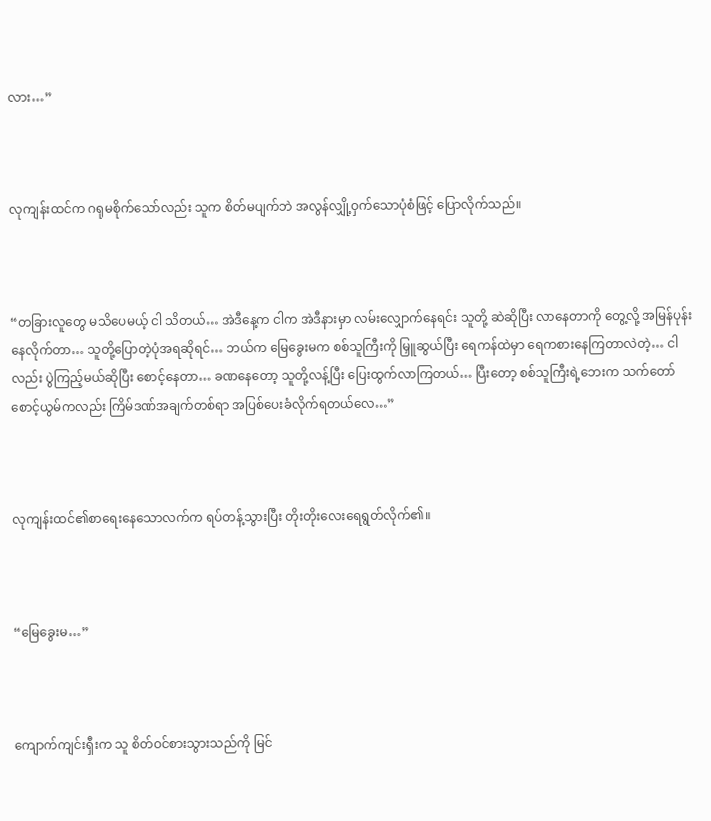လား…”



လုကျန်းထင်က ဂရုမစိုက်သော်လည်း သူက စိတ်မပျက်ဘဲ အလွန်လျှို့ဝှက်သောပုံစံဖြင့် ပြောလိုက်သည်။



“တခြားလူတွေ မသိပေမယ့် ငါ သိတယ်… အဲဒီနေ့က ငါက အဲဒီနားမှာ လမ်းလျှောက်နေရင်း သူတို့ ဆဲဆိုပြီး လာနေတာကို တွေ့လို့ အမြန်ပုန်းနေလိုက်တာ… သူတို့ပြောတဲ့ပုံအရဆိုရင်… ဘယ်က မြေခွေးမက စစ်သူကြီးကို မြှူဆွယ်ပြီး ရေကန်ထဲမှာ ရေကစားနေကြတာလဲတဲ့… ငါလည်း ပွဲကြည့်မယ်ဆိုပြီး စောင့်နေတာ… ခဏနေတော့ သူတို့လန့်ပြီး ပြေးထွက်လာကြတယ်… ပြီးတော့ စစ်သူကြီးရဲ့ဘေးက သက်တော်စောင့်ယွမ်ကလည်း ကြိမ်ဒဏ်အချက်တစ်ရာ အပြစ်ပေးခံလိုက်ရတယ်လေ…”



လုကျန်းထင်၏စာရေးနေသောလက်က ရပ်တန့်သွားပြီး တိုးတိုးလေးရေရွတ်လိုက်၏။



“မြေခွေးမ…”



ကျောက်ကျင်းရှီးက သူ စိတ်ဝင်စားသွားသည်ကို မြင်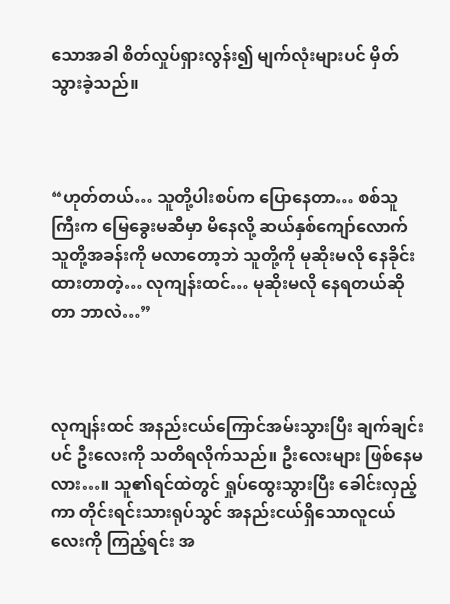သောအခါ စိတ်လှုပ်ရှားလွန်း၍ မျက်လုံးများပင် မှိတ်သွားခဲ့သည်။



“ဟုတ်တယ်… သူတို့ပါးစပ်က ပြောနေတာ… စစ်သူကြီးက မြေခွေးမဆီမှာ မိနေလို့ ဆယ်နှစ်ကျော်လောက် သူတို့အခန်းကို မလာတော့ဘဲ သူတို့ကို မုဆိုးမလို နေခိုင်းထားတာတဲ့… လုကျန်းထင်… မုဆိုးမလို နေရတယ်ဆိုတာ ဘာလဲ…”



လုကျန်းထင် အနည်းငယ်ကြောင်အမ်းသွားပြီး ချက်ချင်းပင် ဦးလေးကို သတိရလိုက်သည်။ ဦးလေးများ ဖြစ်နေမလား…။ သူ၏ရင်ထဲတွင် ရှုပ်ထွေးသွားပြီး ခေါင်းလှည့်ကာ တိုင်းရင်းသားရုပ်သွင် အနည်းငယ်ရှိသောလူငယ်လေးကို ကြည့်ရင်း အ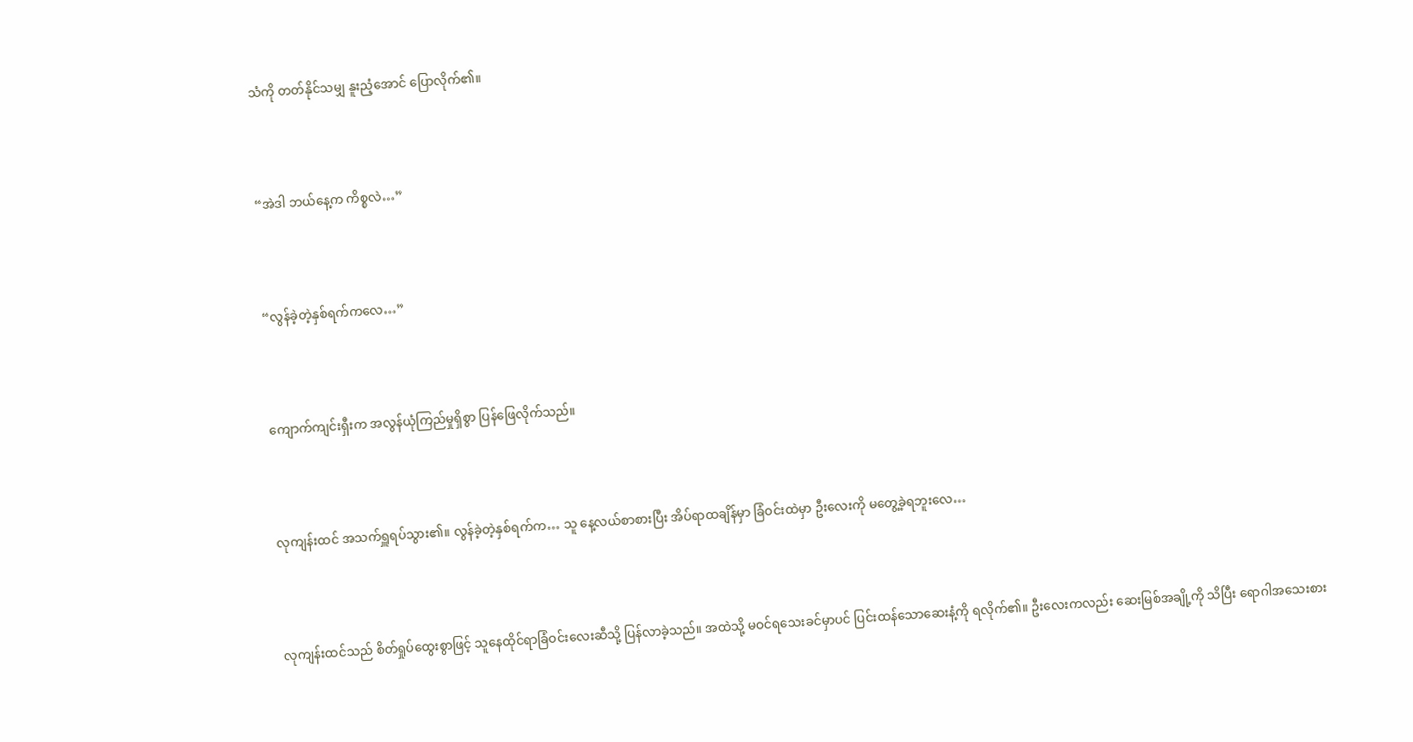သံကို တတ်နိုင်သမျှ နူးညံ့အောင် ပြောလိုက်၏။



“အဲဒါ ဘယ်နေ့က ကိစ္စလဲ…”



“လွန်ခဲ့တဲ့နှစ်ရက်ကလေ…”



ကျောက်ကျင်းရှီးက အလွန်ယုံကြည်မှုရှိစွာ ပြန်ဖြေလိုက်သည်။



လုကျန်းထင် အသက်ရှူရပ်သွား၏။ လွန်ခဲ့တဲ့နှစ်ရက်က… သူ နေ့လယ်စာစားပြီး အိပ်ရာထချိန်မှာ ခြံဝင်းထဲမှာ ဦးလေးကို မတွေ့ခဲ့ရဘူးလေ…



လုကျန်းထင်သည် စိတ်ရှုပ်ထွေးစွာဖြင့် သူနေထိုင်ရာခြံဝင်းလေးဆီသို့ ပြန်လာခဲ့သည်။ အထဲသို့ မဝင်ရသေးခင်မှာပင် ပြင်းထန်သောဆေးနံ့ကို ရလိုက်၏။ ဦးလေးကလည်း ဆေးမြစ်အချို့ကို သိပြီး ရောဂါအသေးစား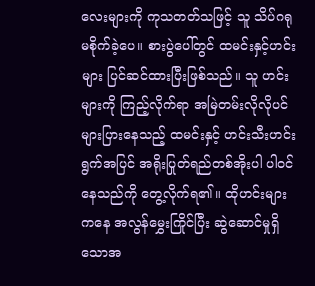လေးများကို ကုသတတ်သဖြင့် သူ သိပ်ဂရုမစိုက်ခဲ့ပေ။ စားပွဲပေါ်တွင် ထမင်းနှင့်ဟင်းများ ပြင်ဆင်ထားပြီးဖြစ်သည်။ သူ ဟင်းများကို ကြည့်လိုက်ရာ အမြဲတမ်းလိုလိုပင် များပြားနေသည့် ထမင်းနှင့် ဟင်းသီးဟင်းရွက်အပြင် အရိုးပြုတ်ရည်တစ်အိုးပါ ပါဝင်နေသည်ကို တွေ့လိုက်ရ၏။ ထိုဟင်းများကနေ အလွန်မွှေးကြိုင်ပြီး ဆွဲဆောင်မှုရှိသောအ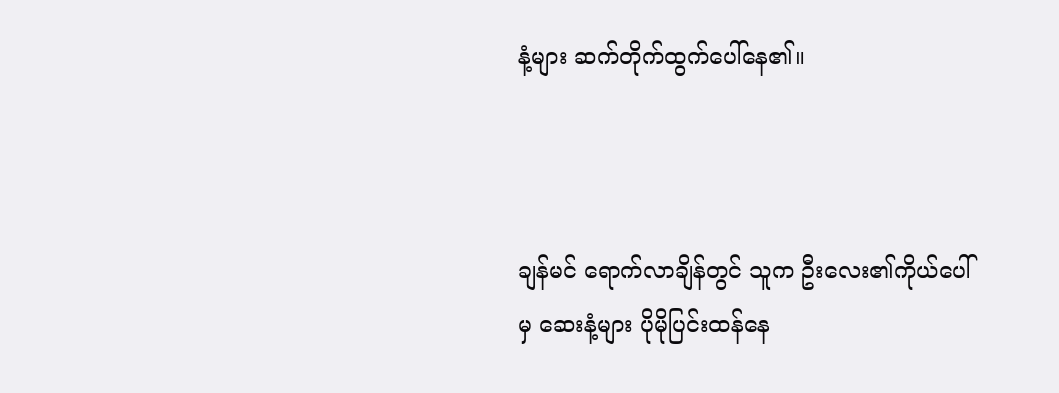နံ့များ ဆက်တိုက်ထွက်ပေါ်နေ၏။



ချန်မင် ရောက်လာချိန်တွင် သူက ဦးလေး၏ကိုယ်ပေါ်မှ ဆေးနံ့များ ပိုမိုပြင်းထန်နေ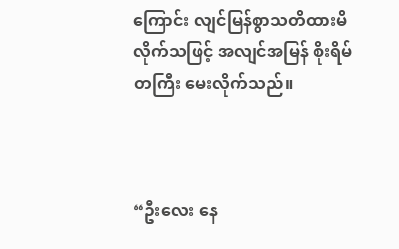ကြောင်း လျင်မြန်စွာသတိထားမိလိုက်သဖြင့် အလျင်အမြန် စိုးရိမ်တကြီး မေးလိုက်သည်။



“ဦးလေး နေ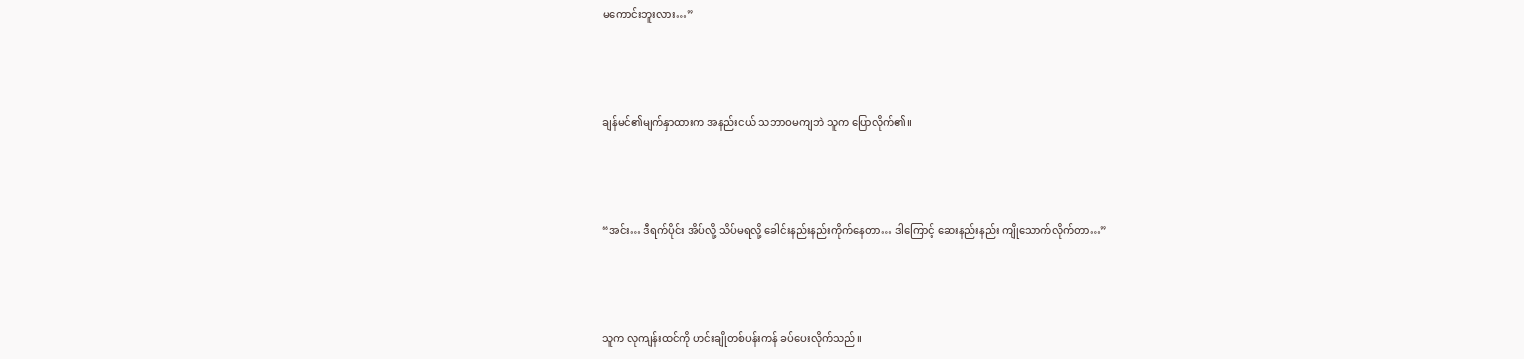မကောင်းဘူးလား…”



ချန်မင်၏မျက်နှာထားက အနည်းငယ် သဘာဝမကျဘဲ သူက ပြောလိုက်၏။



“အင်း… ဒီရက်ပိုင်း အိပ်လို့ သိပ်မရလို့ ခေါင်းနည်းနည်းကိုက်နေတာ… ဒါကြောင့် ဆေးနည်းနည်း ကျိုသောက်လိုက်တာ…”



သူက လုကျန်းထင်ကို ဟင်းချိုတစ်ပန်းကန် ခပ်ပေးလိုက်သည်။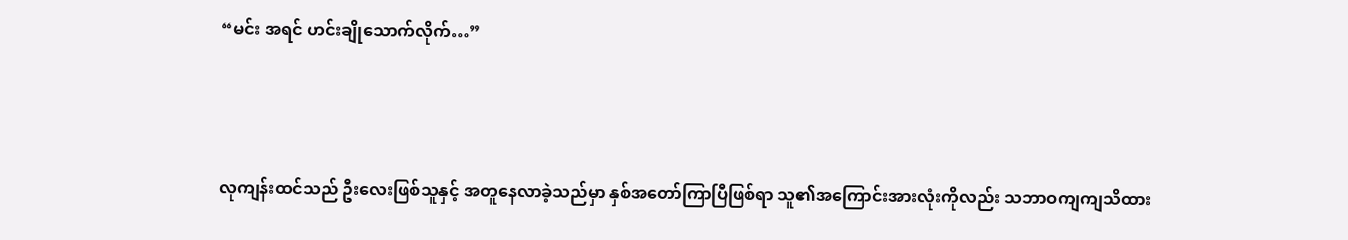“မင်း အရင် ဟင်းချိုသောက်လိုက်…”



လုကျန်းထင်သည် ဦးလေးဖြစ်သူနှင့် အတူနေလာခဲ့သည်မှာ နှစ်အတော်ကြာပြီဖြစ်ရာ သူ၏အကြောင်းအားလုံးကိုလည်း သဘာဝကျကျသိထား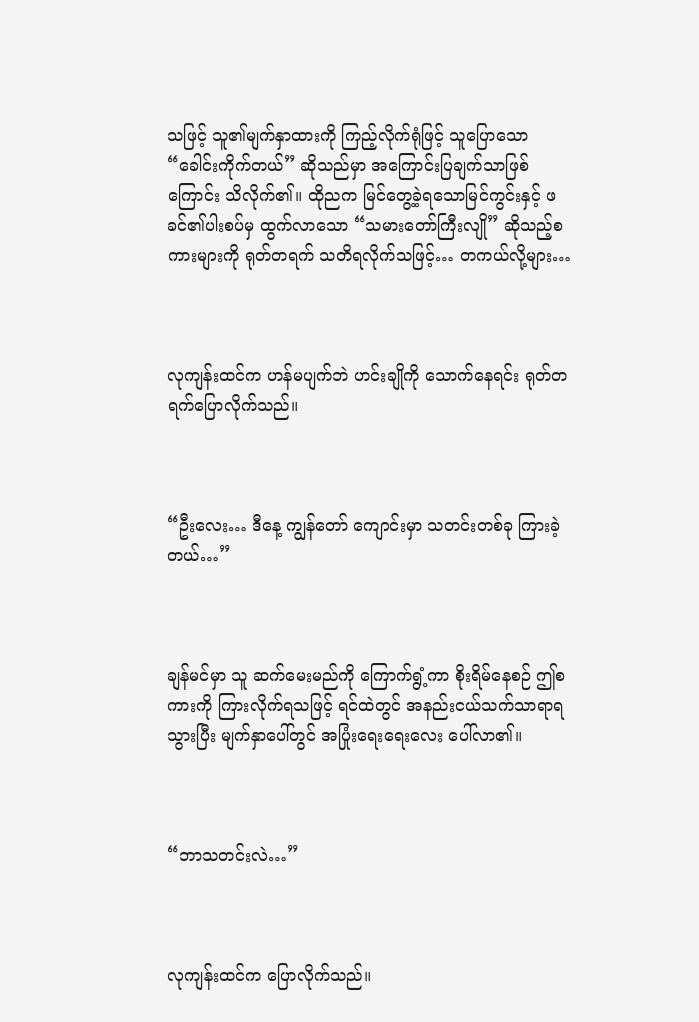သဖြင့် သူ၏မျက်နှာထားကို ကြည့်လိုက်ရုံဖြင့် သူပြောသော “ခေါင်းကိုက်တယ်” ဆိုသည်မှာ အကြောင်းပြချက်သာဖြစ်ကြောင်း သိလိုက်၏။ ထိုညက မြင်တွေ့ခဲ့ရသောမြင်ကွင်းနှင့် ဖခင်၏ပါးစပ်မှ ထွက်လာသော “သမားတော်ကြီးလျို” ဆိုသည့်စကားများကို ရုတ်တရက် သတိရလိုက်သဖြင့်… တကယ်လို့များ…



လုကျန်းထင်က ဟန်မပျက်ဘဲ ဟင်းချိုကို သောက်နေရင်း ရုတ်တရက်ပြောလိုက်သည်။



“ဦးလေး… ဒီနေ့ ကျွန်တော် ကျောင်းမှာ သတင်းတစ်ခု ကြားခဲ့တယ်…”



ချန်မင်မှာ သူ ဆက်မေးမည်ကို ကြောက်ရွံ့ကာ စိုးရိမ်နေစဉ် ဤစကားကို ကြားလိုက်ရသဖြင့် ရင်ထဲတွင် အနည်းငယ်သက်သာရာရသွားပြီး မျက်နှာပေါ်တွင် အပြုံးရေးရေးလေး ပေါ်လာ၏။



“ဘာသတင်းလဲ…”



လုကျန်းထင်က ပြောလိုက်သည်။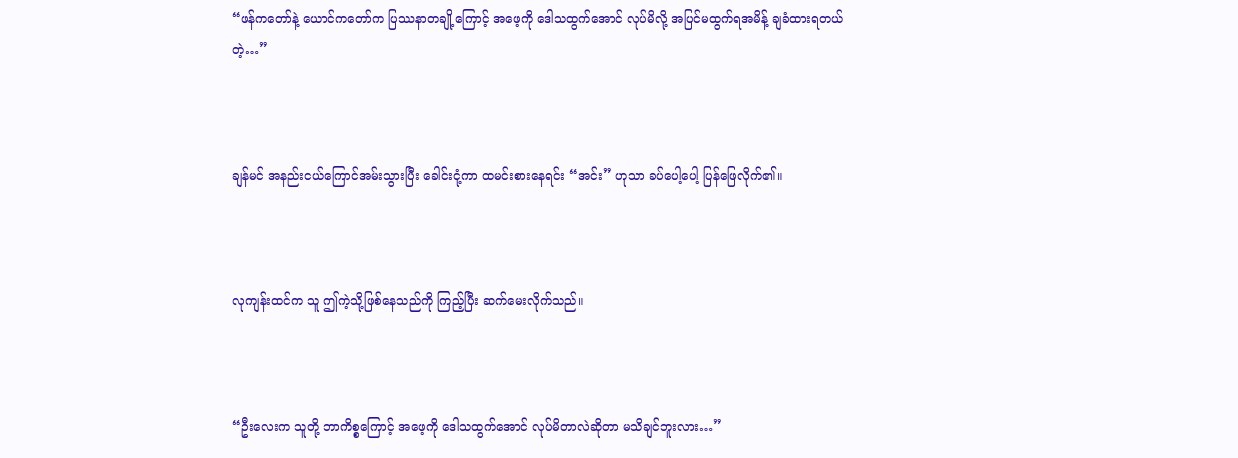“ဖန်ကတော်နဲ့ ယောင်ကတော်က ပြဿနာတချို့ကြောင့် အဖေ့ကို ဒေါသထွက်အောင် လုပ်မိလို့ အပြင်မထွက်ရအမိန့် ချခံထားရတယ်တဲ့…”



ချန်မင် အနည်းငယ်ကြောင်အမ်းသွားပြီး ခေါင်းငုံ့ကာ ထမင်းစားနေရင်း “အင်း” ဟုသာ ခပ်ပေါ့ပေါ့ ပြန်ဖြေလိုက်၏။



လုကျန်းထင်က သူ ဤကဲ့သို့ဖြစ်နေသည်ကို ကြည့်ပြီး ဆက်မေးလိုက်သည်။



“ဦးလေးက သူတို့ ဘာကိစ္စကြောင့် အဖေ့ကို ဒေါသထွက်အောင် လုပ်မိတာလဲဆိုတာ မသိချင်ဘူးလား…”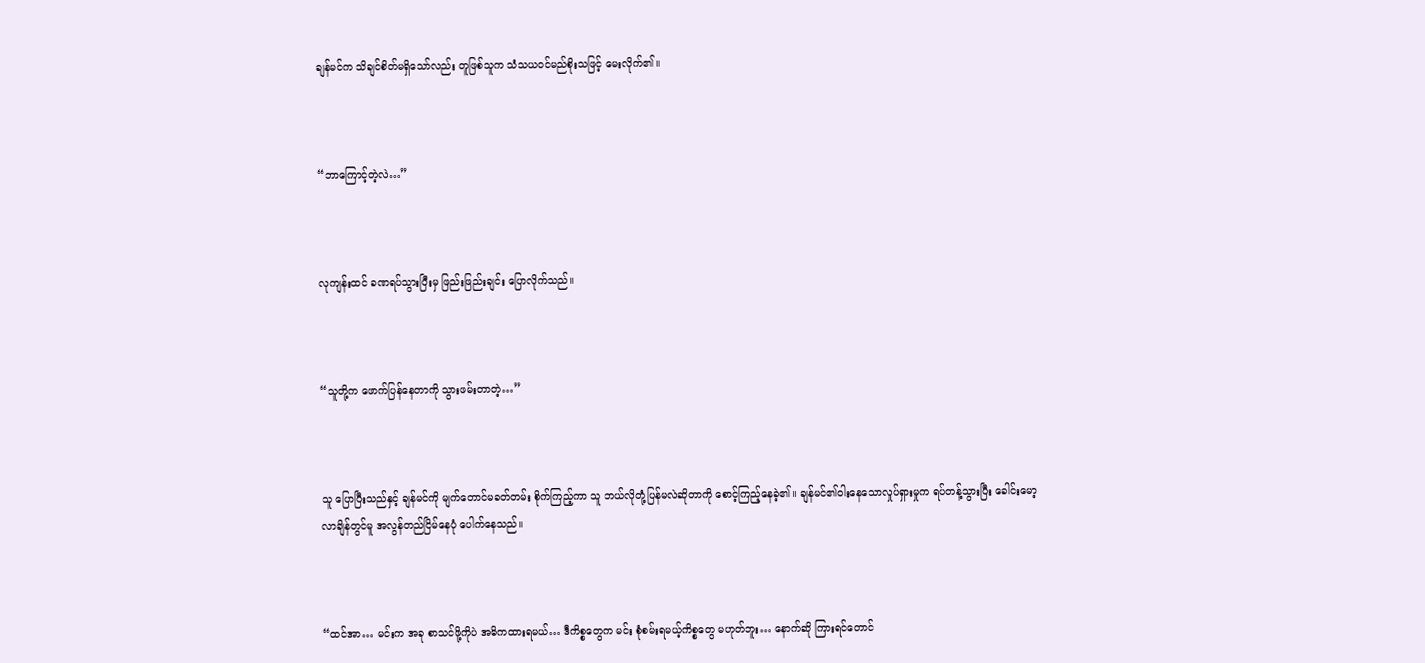ချန်မင်က သိချင်စိတ်မရှိသော်လည်း တူဖြစ်သူက သံသယဝင်မည်စိုးသဖြင့် မေးလိုက်၏။



“ဘာကြောင့်တဲ့လဲ…”



လုကျန်းထင် ခဏရပ်သွားပြီးမှ ဖြည်းဖြည်းချင်း ပြောလိုက်သည်။



“သူတို့က ဖောက်ပြန်နေတာကို သွားဖမ်းတာတဲ့…”



သူ ပြောပြီးသည်နှင့် ချန်မင်ကို မျက်တောင်မခတ်တမ်း စိုက်ကြည့်ကာ သူ ဘယ်လိုတုံ့ပြန်မလဲဆိုတာကို စောင့်ကြည့်နေခဲ့၏။ ချန်မင်၏ဝါးနေသောလှုပ်ရှားမှုက ရပ်တန့်သွားပြီး ခေါင်းမော့လာချိန်တွင်မူ အလွန်တည်ငြိမ်နေပုံ ပေါက်နေသည်။



“ထင်အာ… မင်းက အခု စာသင်ဖို့ကိုပဲ အဓိကထားရမယ်… ဒီကိစ္စတွေက မင်း စုံစမ်းရမယ့်ကိစ္စတွေ မဟုတ်ဘူး… နောက်ဆို ကြားရင်တောင်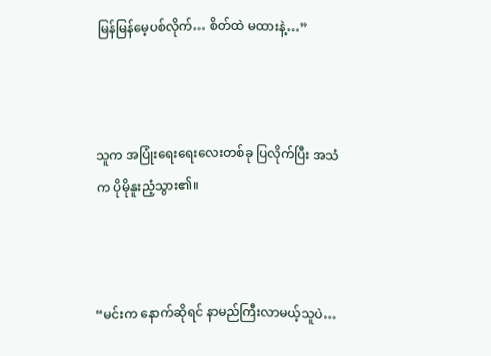မြန်မြန်မေ့ပစ်လိုက်… စိတ်ထဲ မထားနဲ့…”



သူက အပြုံးရေးရေးလေးတစ်ခု ပြလိုက်ပြီး အသံက ပိုမိုနူးညံ့သွား၏။



“မင်းက နောက်ဆိုရင် နာမည်ကြီးလာမယ့်သူပဲ…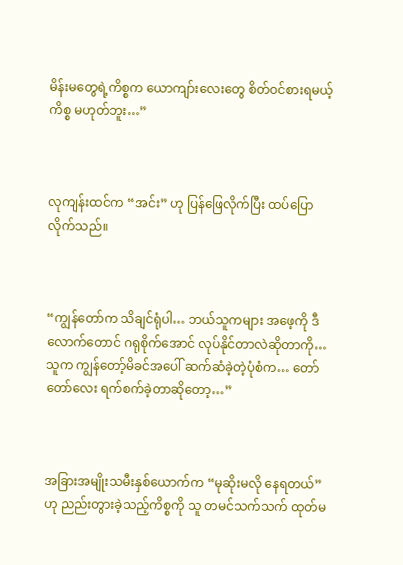မိန်းမတွေရဲ့ကိစ္စက ယောကျာ်းလေးတွေ စိတ်ဝင်စားရမယ့်ကိစ္စ မဟုတ်ဘူး…”



လုကျန်းထင်က “အင်း” ဟု ပြန်ဖြေလိုက်ပြီး ထပ်ပြောလိုက်သည်။



“ကျွန်တော်က သိချင်ရုံပါ… ဘယ်သူကများ အဖေ့ကို ဒီလောက်တောင် ဂရုစိုက်အောင် လုပ်နိုင်တာလဲဆိုတာကို… သူက ကျွန်တော့်မိခင်အပေါ် ဆက်ဆံခဲ့တဲ့ပုံစံက… တော်တော်လေး ရက်စက်ခဲ့တာဆိုတော့…”



အခြားအမျိုးသမီးနှစ်ယောက်က “မုဆိုးမလို နေရတယ်” ဟု ညည်းတွားခဲ့သည့်ကိစ္စကို သူ တမင်သက်သက် ထုတ်မ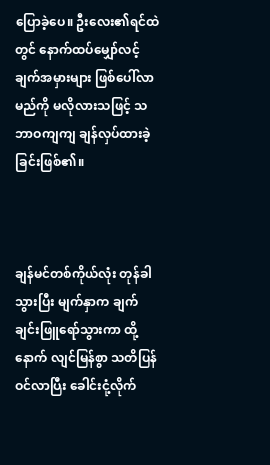ပြောခဲ့ပေ။ ဦးလေး၏ရင်ထဲတွင် နောက်ထပ်မျှော်လင့်ချက်အမှားများ ဖြစ်ပေါ်လာမည်ကို မလိုလားသဖြင့် သဘာဝကျကျ ချန်လှပ်ထားခဲ့ခြင်းဖြစ်၏။



ချန်မင်တစ်ကိုယ်လုံး တုန်ခါသွားပြီး မျက်နှာက ချက်ချင်းဖြူရော်သွားကာ ထို့နောက် လျင်မြန်စွာ သတိပြန်ဝင်လာပြီး ခေါင်းငုံ့လိုက်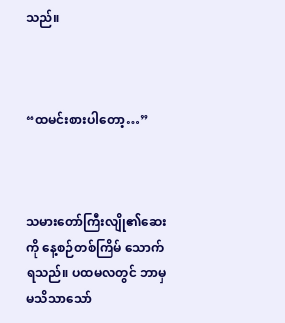သည်။



“ထမင်းစားပါတော့…”



သမားတော်ကြီးလျို၏ဆေးကို နေ့စဉ်တစ်ကြိမ် သောက်ရသည်။ ပထမလတွင် ဘာမှမသိသာသော်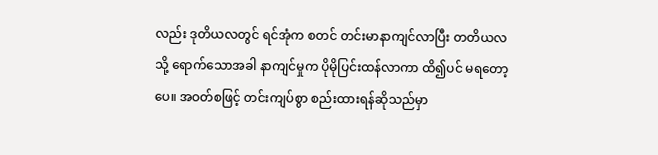လည်း ဒုတိယလတွင် ရင်အုံက စတင် တင်းမာနာကျင်လာပြီး တတိယလသို့ ရောက်သောအခါ နာကျင်မှုက ပိုမိုပြင်းထန်လာကာ ထိ၍ပင် မရတော့ပေ။ အဝတ်စဖြင့် တင်းကျပ်စွာ စည်းထားရန်ဆိုသည်မှာ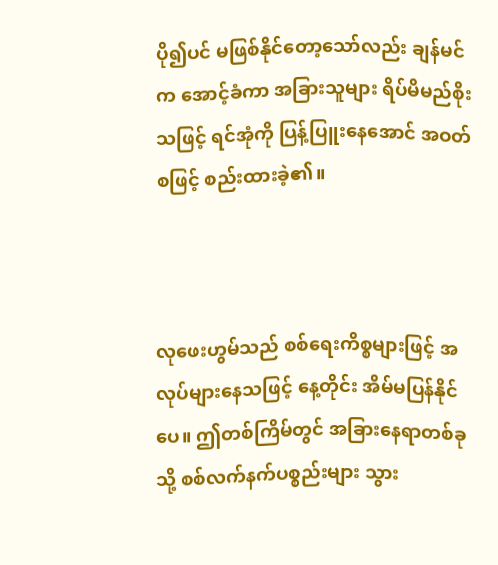ပို၍ပင် မဖြစ်နိုင်တော့သော်လည်း ချန်မင်က အောင့်ခံကာ အခြားသူများ ရိပ်မိမည်စိုးသဖြင့် ရင်အုံကို ပြန့်ပြူးနေအောင် အဝတ်စဖြင့် စည်းထားခဲ့၏။



လုဖေးဟွမ်သည် စစ်ရေးကိစ္စများဖြင့် အလုပ်များနေသဖြင့် နေ့တိုင်း အိမ်မပြန်နိုင်ပေ။ ဤတစ်ကြိမ်တွင် အခြားနေရာတစ်ခုသို့ စစ်လက်နက်ပစ္စည်းများ သွား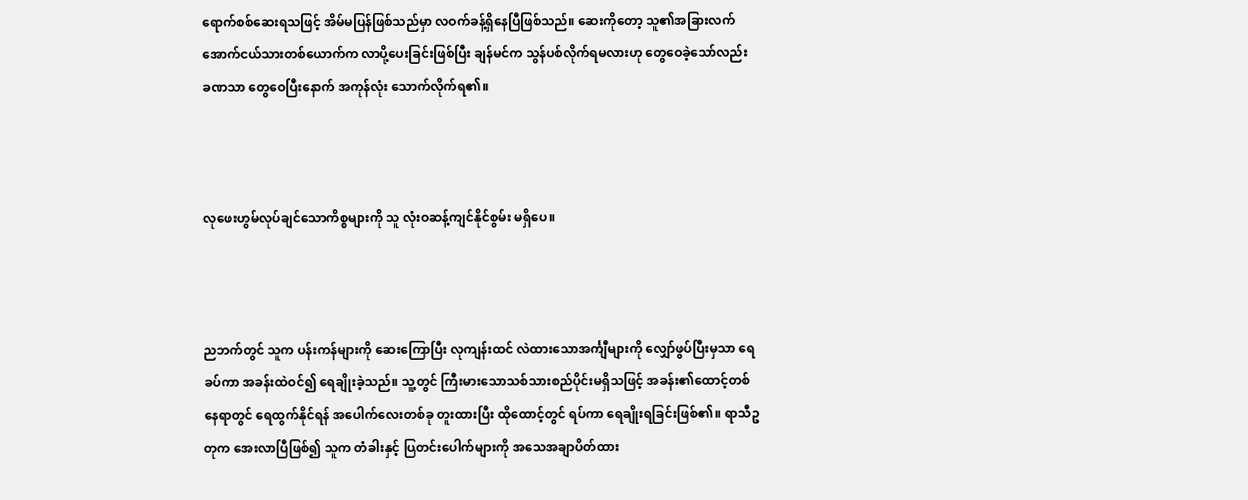ရောက်စစ်ဆေးရသဖြင့် အိမ်မပြန်ဖြစ်သည်မှာ လဝက်ခန့်ရှိနေပြီဖြစ်သည်။ ဆေးကိုတော့ သူ၏အခြားလက်အောက်ငယ်သားတစ်ယောက်က လာပို့ပေးခြင်းဖြစ်ပြီး ချန်မင်က သွန်ပစ်လိုက်ရမလားဟု တွေဝေခဲ့သော်လည်း ခဏသာ တွေဝေပြီးနောက် အကုန်လုံး သောက်လိုက်ရ၏။



လုဖေးဟွမ်လုပ်ချင်သောကိစ္စများကို သူ လုံးဝဆန့်ကျင်နိုင်စွမ်း မရှိပေ။



ညဘက်တွင် သူက ပန်းကန်များကို ဆေးကြောပြီး လုကျန်းထင် လဲထားသောအင်္ကျီများကို လျှော်ဖွပ်ပြီးမှသာ ရေခပ်ကာ အခန်းထဲဝင်၍ ရေချိုးခဲ့သည်။ သူ့တွင် ကြီးမားသောသစ်သားစည်ပိုင်းမရှိသဖြင့် အခန်း၏ထောင့်တစ်နေရာတွင် ရေထွက်နိုင်ရန် အပေါက်လေးတစ်ခု တူးထားပြီး ထိုထောင့်တွင် ရပ်ကာ ရေချိုးရခြင်းဖြစ်၏။ ရာသီဥတုက အေးလာပြီဖြစ်၍ သူက တံခါးနှင့် ပြတင်းပေါက်များကို အသေအချာပိတ်ထား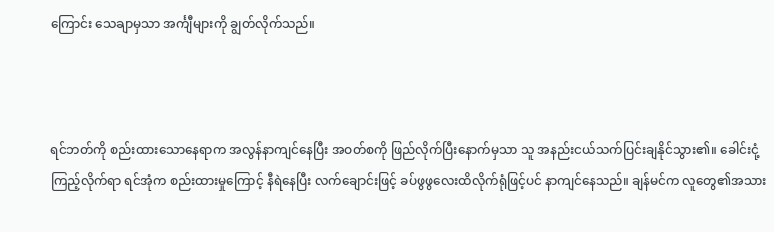ကြောင်း သေချာမှသာ အင်္ကျီများကို ချွတ်လိုက်သည်။



ရင်ဘတ်ကို စည်းထားသောနေရာက အလွန်နာကျင်နေပြီး အဝတ်စကို ဖြည်လိုက်ပြီးနောက်မှသာ သူ အနည်းငယ်သက်ပြင်းချနိုင်သွား၏။ ခေါင်းငုံ့ကြည့်လိုက်ရာ ရင်အုံက စည်းထားမှုကြောင့် နီရဲနေပြီး လက်ချောင်းဖြင့် ခပ်ဖွဖွလေးထိလိုက်ရုံဖြင့်ပင် နာကျင်နေသည်။ ချန်မင်က လူတွေ၏အသား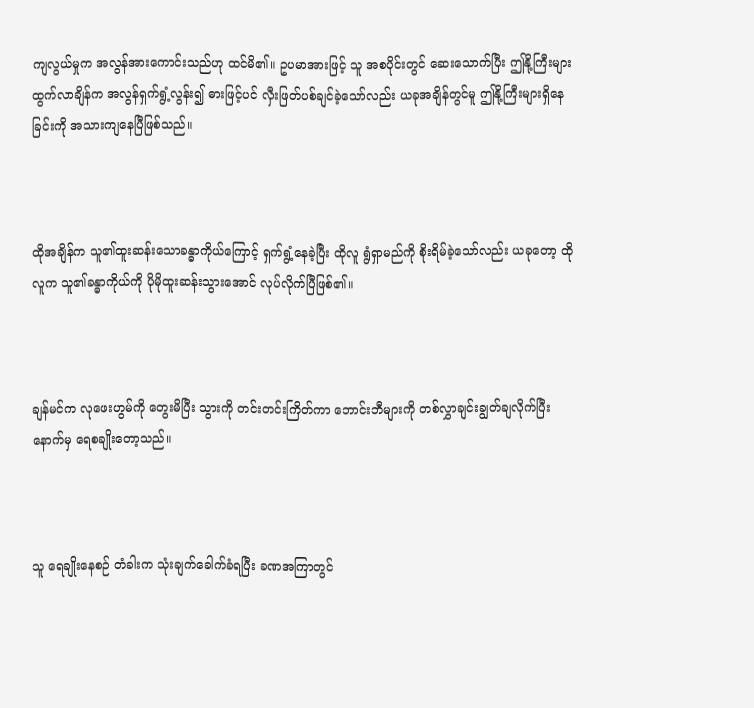ကျလွယ်မှုက အလွန်အားကောင်းသည်ဟု ထင်မိ၏။ ဥပမာအားဖြင့် သူ အစပိုင်းတွင် ဆေးသောက်ပြီး ဤနို့ကြီးများ ထွက်လာချိန်က အလွန်ရှက်ရွံ့လွန်း၍ ဓားဖြင့်ပင် လှီးဖြတ်ပစ်ချင်ခဲ့သော်လည်း ယခုအချိန်တွင်မူ ဤနို့ကြီးများရှိနေခြင်းကို အသားကျနေပြီဖြစ်သည်။



ထိုအချိန်က သူ၏ထူးဆန်းသောခန္ဓာကိုယ်ကြောင့် ရှက်ရွံ့နေခဲ့ပြီး ထိုလူ ရွံရှာမည်ကို စိုးရိမ်ခဲ့သော်လည်း ယခုတော့ ထိုလူက သူ၏ခန္ဓာကိုယ်ကို ပိုမိုထူးဆန်းသွားအောင် လုပ်လိုက်ပြီဖြစ်၏။



ချန်မင်က လုဖေးဟွမ်ကို တွေးမိပြီး သွားကို တင်းတင်းကြိတ်ကာ ဘောင်းဘီများကို တစ်လွှာချင်းချွတ်ချလိုက်ပြီးနောက်မှ ရေစချိုးတော့သည်။



သူ ရေချိုးနေစဉ် တံခါးက သုံးချက်ခေါက်ခံရပြီး ခဏအကြာတွင်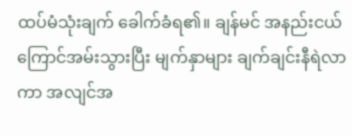ထပ်မံသုံးချက် ခေါက်ခံရ၏။ ချန်မင် အနည်းငယ်ကြောင်အမ်းသွားပြီး မျက်နှာများ ချက်ချင်းနီရဲလာကာ အလျင်အ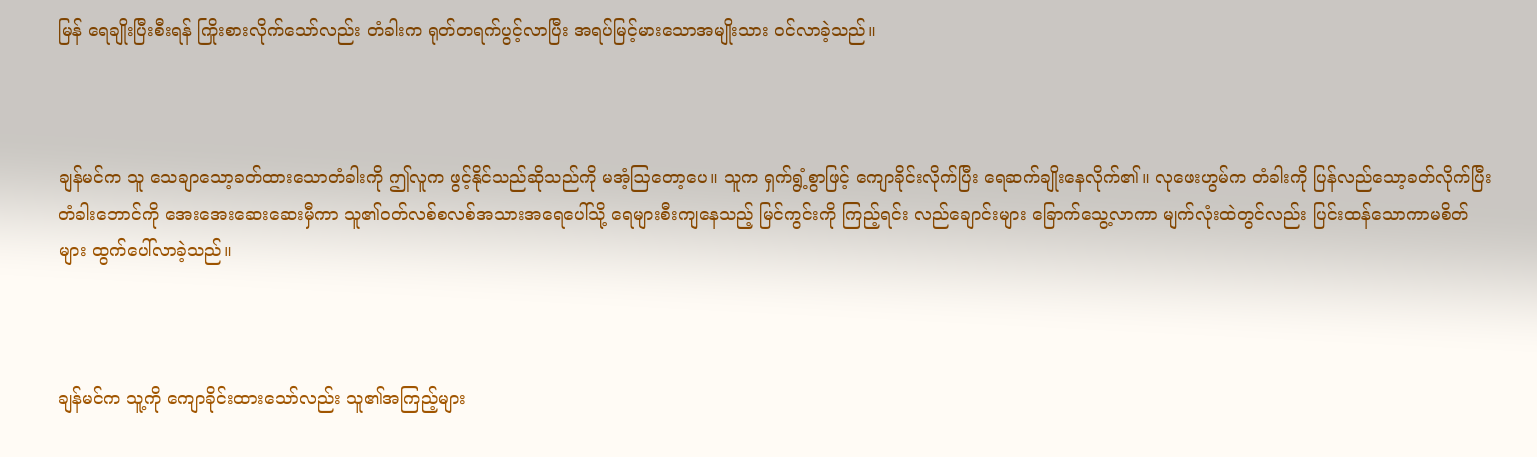မြန် ရေချိုးပြီးစီးရန် ကြိုးစားလိုက်သော်လည်း တံခါးက ရုတ်တရက်ပွင့်လာပြီး အရပ်မြင့်မားသောအမျိုးသား ဝင်လာခဲ့သည်။



ချန်မင်က သူ သေချာသော့ခတ်ထားသောတံခါးကို ဤလူက ဖွင့်နိုင်သည်ဆိုသည်ကို မအံ့ဩတော့ပေ။ သူက ရှက်ရွံ့စွာဖြင့် ကျောခိုင်းလိုက်ပြီး ရေဆက်ချိုးနေလိုက်၏။ လုဖေးဟွမ်က တံခါးကို ပြန်လည်သော့ခတ်လိုက်ပြီး တံခါးဘောင်ကို အေးအေးဆေးဆေးမှီကာ သူ၏ဝတ်လစ်စလစ်အသားအရေပေါ်သို့ ရေများစီးကျနေသည့် မြင်ကွင်းကို ကြည့်ရင်း လည်ချောင်းများ ခြောက်သွေ့လာကာ မျက်လုံးထဲတွင်လည်း ပြင်းထန်သောကာမစိတ်များ ထွက်ပေါ်လာခဲ့သည်။



ချန်မင်က သူ့ကို ကျောခိုင်းထားသော်လည်း သူ၏အကြည့်များ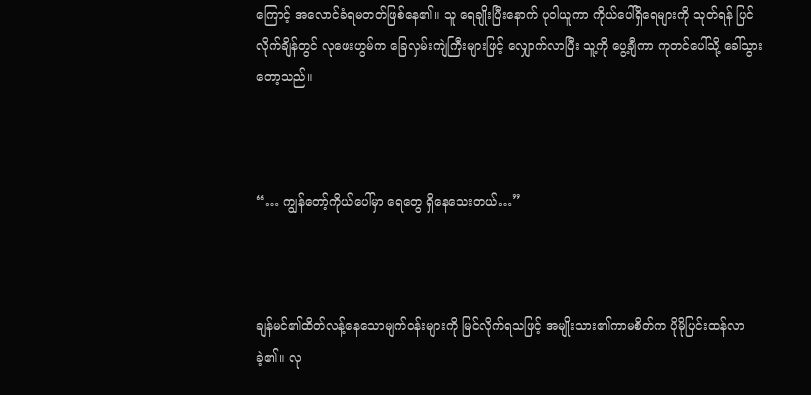ကြောင့် အလောင်ခံရမတတ်ဖြစ်နေ၏။ သူ ရေချိုးပြီးနောက် ပုဝါယူကာ ကိုယ်ပေါ်ရှိရေများကို သုတ်ရန် ပြင်လိုက်ချိန်တွင် လုဖေးဟွမ်က ခြေလှမ်းကျဲကြီးများဖြင့် လျှောက်လာပြီး သူ့ကို ပွေ့ချီကာ ကုတင်ပေါ်သို့ ခေါ်သွားတော့သည်။



“… ကျွန်တော့်ကိုယ်ပေါ်မှာ ရေတွေ ရှိနေသေးတယ်…”



ချန်မင်၏ထိတ်လန့်နေသောမျက်ဝန်းများကို မြင်လိုက်ရသဖြင့် အမျိုးသား၏ကာမစိတ်က ပိုမိုပြင်းထန်လာခဲ့၏။ လု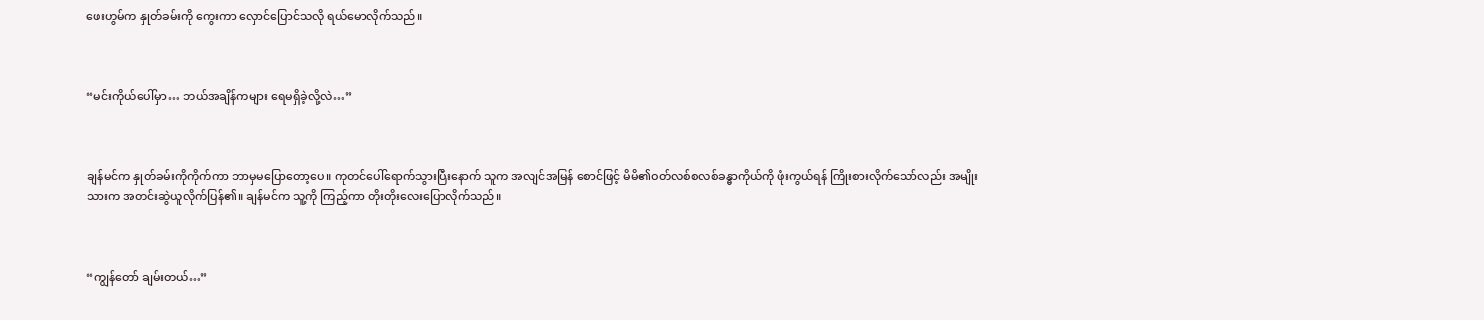ဖေးဟွမ်က နှုတ်ခမ်းကို ကွေးကာ လှောင်ပြောင်သလို ရယ်မောလိုက်သည်။



“မင်းကိုယ်ပေါ်မှာ… ဘယ်အချိန်ကများ ရေမရှိခဲ့လို့လဲ…”



ချန်မင်က နှုတ်ခမ်းကိုကိုက်ကာ ဘာမှမပြောတော့ပေ။ ကုတင်ပေါ်ရောက်သွားပြီးနောက် သူက အလျင်အမြန် စောင်ဖြင့် မိမိ၏ဝတ်လစ်စလစ်ခန္ဓာကိုယ်ကို ဖုံးကွယ်ရန် ကြိုးစားလိုက်သော်လည်း အမျိုးသားက အတင်းဆွဲယူလိုက်ပြန်၏။ ချန်မင်က သူ့ကို ကြည့်ကာ တိုးတိုးလေးပြောလိုက်သည်။



“ကျွန်တော် ချမ်းတယ်…”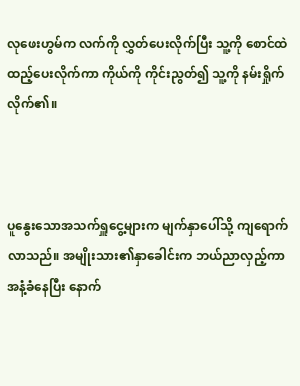လုဖေးဟွမ်က လက်ကို လွှတ်ပေးလိုက်ပြီး သူ့ကို စောင်ထဲထည့်ပေးလိုက်ကာ ကိုယ်ကို ကိုင်းညွတ်၍ သူ့ကို နမ်းရှိုက်လိုက်၏။



ပူနွေးသောအသက်ရှူငွေ့များက မျက်နှာပေါ်သို့ ကျရောက်လာသည်။ အမျိုးသား၏နှာခေါင်းက ဘယ်ညာလှည့်ကာ အနံ့ခံနေပြီး နောက်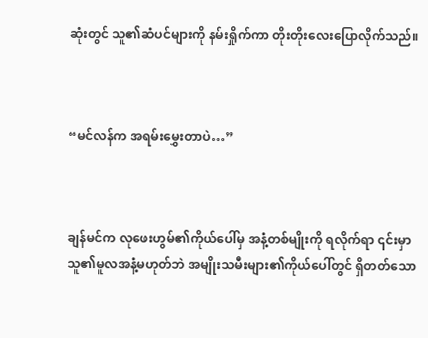ဆုံးတွင် သူ၏ဆံပင်များကို နမ်းရှိုက်ကာ တိုးတိုးလေးပြောလိုက်သည်။



“မင်လန်က အရမ်းမွှေးတာပဲ…”



ချန်မင်က လုဖေးဟွမ်၏ကိုယ်ပေါ်မှ အနံ့တစ်မျိုးကို ရလိုက်ရာ ၎င်းမှာ သူ၏မူလအနံ့မဟုတ်ဘဲ အမျိုးသမီးများ၏ကိုယ်ပေါ်တွင် ရှိတတ်သော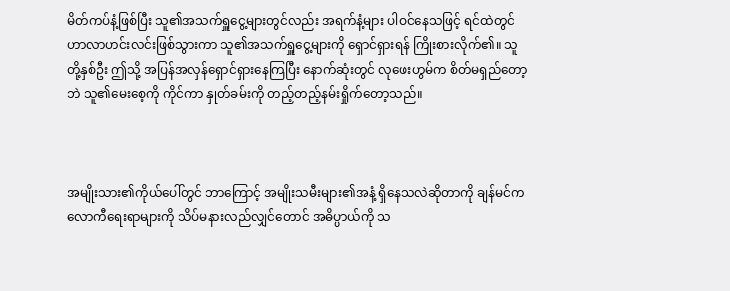မိတ်ကပ်နံ့ဖြစ်ပြီး သူ၏အသက်ရှူငွေ့များတွင်လည်း အရက်နံ့များ ပါဝင်နေသဖြင့် ရင်ထဲတွင် ဟာလာဟင်းလင်းဖြစ်သွားကာ သူ၏အသက်ရှူငွေ့များကို ရှောင်ရှားရန် ကြိုးစားလိုက်၏။ သူတို့နှစ်ဦး ဤသို့ အပြန်အလှန်ရှောင်ရှားနေကြပြီး နောက်ဆုံးတွင် လုဖေးဟွမ်က စိတ်မရှည်တော့ဘဲ သူ၏မေးစေ့ကို ကိုင်ကာ နှုတ်ခမ်းကို တည့်တည့်နမ်းရှိုက်တော့သည်။



အမျိုးသား၏ကိုယ်ပေါ်တွင် ဘာကြောင့် အမျိုးသမီးများ၏အနံ့ ရှိနေသလဲဆိုတာကို ချန်မင်က လောကီရေးရာများကို သိပ်မနားလည်လျှင်တောင် အဓိပ္ပာယ်ကို သ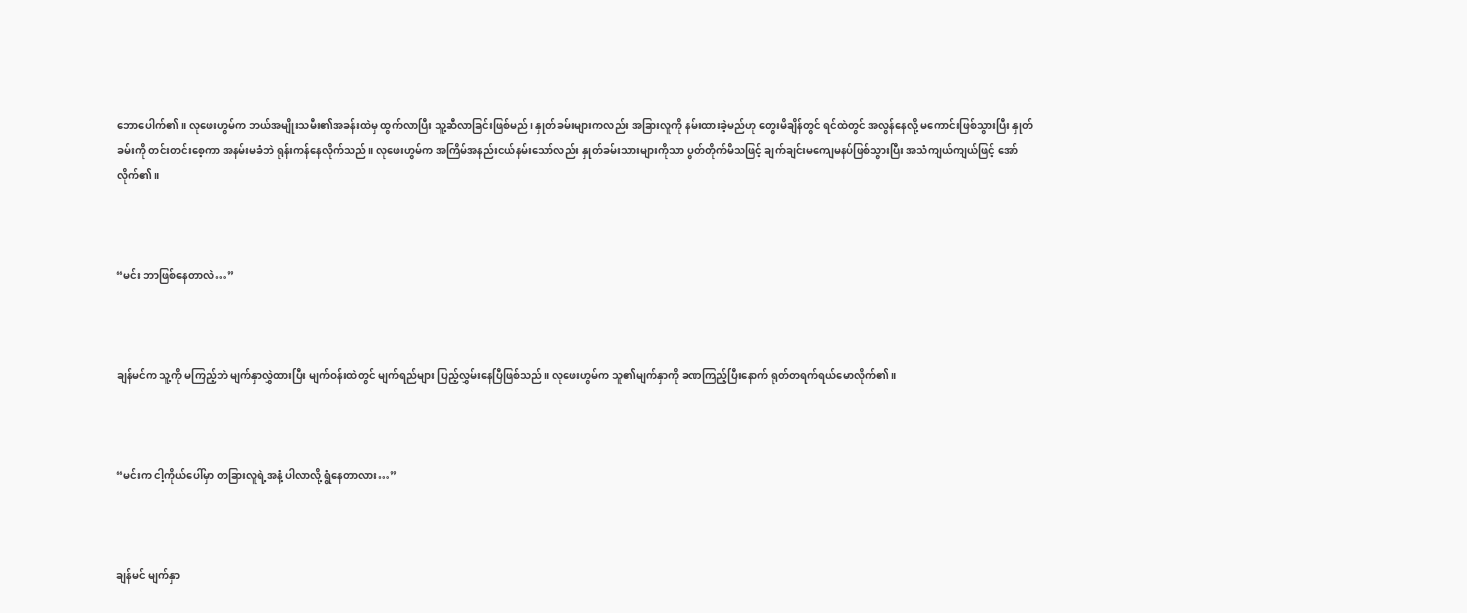ဘောပေါက်၏။ လုဖေးဟွမ်က ဘယ်အမျိုးသမီး၏အခန်းထဲမှ ထွက်လာပြီး သူ့ဆီလာခြင်းဖြစ်မည်၊ နှုတ်ခမ်းများကလည်း အခြားလူကို နမ်းထားခဲ့မည်ဟု တွေးမိချိန်တွင် ရင်ထဲတွင် အလွန်နေလို့ မကောင်းဖြစ်သွားပြီး နှုတ်ခမ်းကို တင်းတင်းစေ့ကာ အနမ်းမခံဘဲ ရုန်းကန်နေလိုက်သည်။ လုဖေးဟွမ်က အကြိမ်အနည်းငယ်နမ်းသော်လည်း နှုတ်ခမ်းသားများကိုသာ ပွတ်တိုက်မိသဖြင့် ချက်ချင်းမကျေမနပ်ဖြစ်သွားပြီး အသံကျယ်ကျယ်ဖြင့် အော်လိုက်၏။



“မင်း ဘာဖြစ်နေတာလဲ…”



ချန်မင်က သူ့ကို မကြည့်ဘဲ မျက်နှာလွှဲထားပြီး မျက်ဝန်းထဲတွင် မျက်ရည်များ ပြည့်လွှမ်းနေပြီဖြစ်သည်။ လုဖေးဟွမ်က သူ၏မျက်နှာကို ခဏကြည့်ပြီးနောက် ရုတ်တရက်ရယ်မောလိုက်၏။



“မင်းက ငါ့ကိုယ်ပေါ်မှာ တခြားလူရဲ့အနံ့ ပါလာလို့ ရွံနေတာလား…”



ချန်မင် မျက်နှာ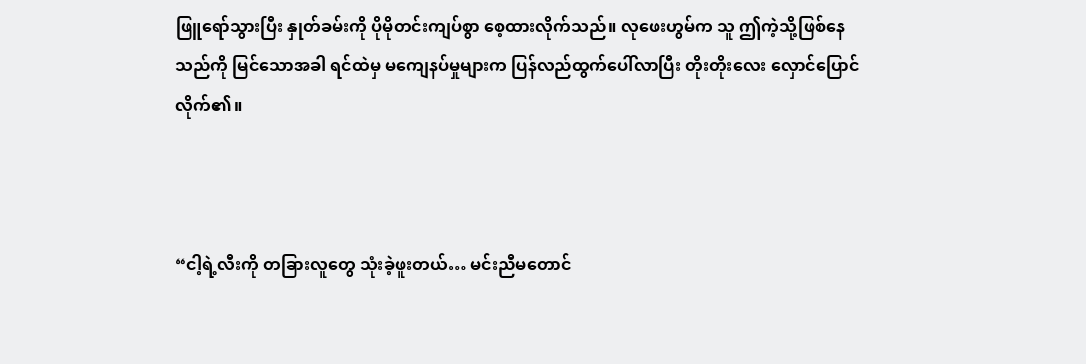ဖြူရော်သွားပြီး နှုတ်ခမ်းကို ပိုမိုတင်းကျပ်စွာ စေ့ထားလိုက်သည်။ လုဖေးဟွမ်က သူ ဤကဲ့သို့ဖြစ်နေသည်ကို မြင်သောအခါ ရင်ထဲမှ မကျေနပ်မှုများက ပြန်လည်ထွက်ပေါ်လာပြီး တိုးတိုးလေး လှောင်ပြောင်လိုက်၏။



“ငါ့ရဲ့လီးကို တခြားလူတွေ သုံးခဲ့ဖူးတယ်… မင်းညီမတောင်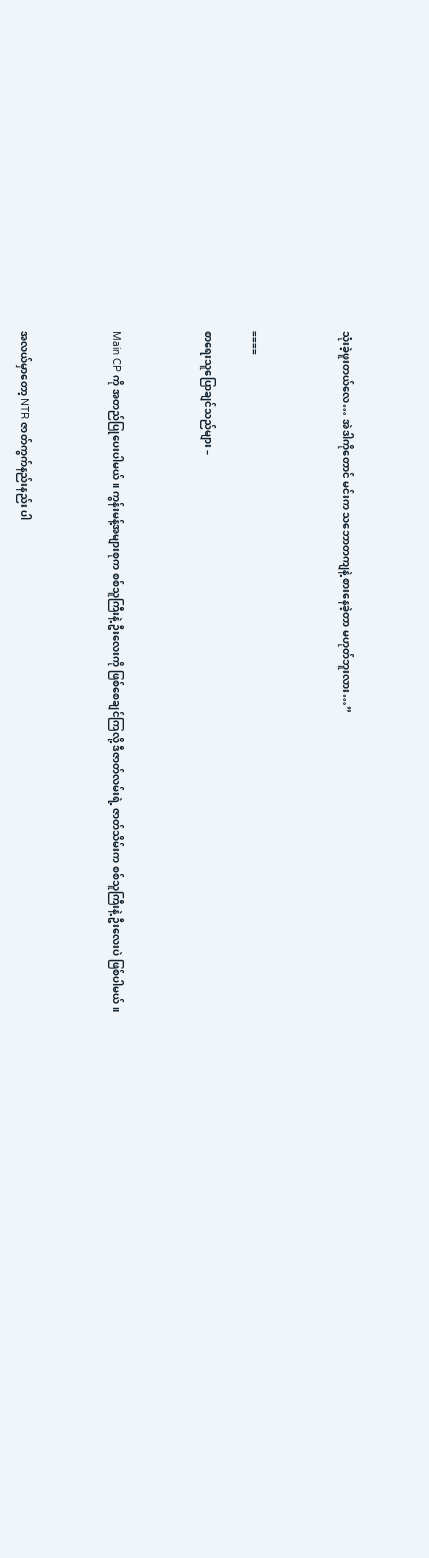သုံးခဲ့ဖူးတယ်လေ… အဲဒါကိုတောင် မင်းက သဘောတကျနဲ့ စားနေခဲ့တာ မဟုတ်ဘူးလား…”



====

စာရေးသူပြောချင်သည်များ –



Main CP ကို အတည်ပြုပေးပါမယ်။ ကွန်းမန့်အများစုက စစ်သူကြီးနဲ့ ဦးလေးကို ဖြစ်စေချင်ကြလို့ ဒီဇာတ်လမ်းရဲ့ ဇာတ်သိမ်းက စစ်သူကြီးနဲ့ ဦးလေးပဲ ဖြစ်ပါမယ်။



အလယ်မှာတော့ NTR ဇာတ်ကွက်နည်းနည်း ပါ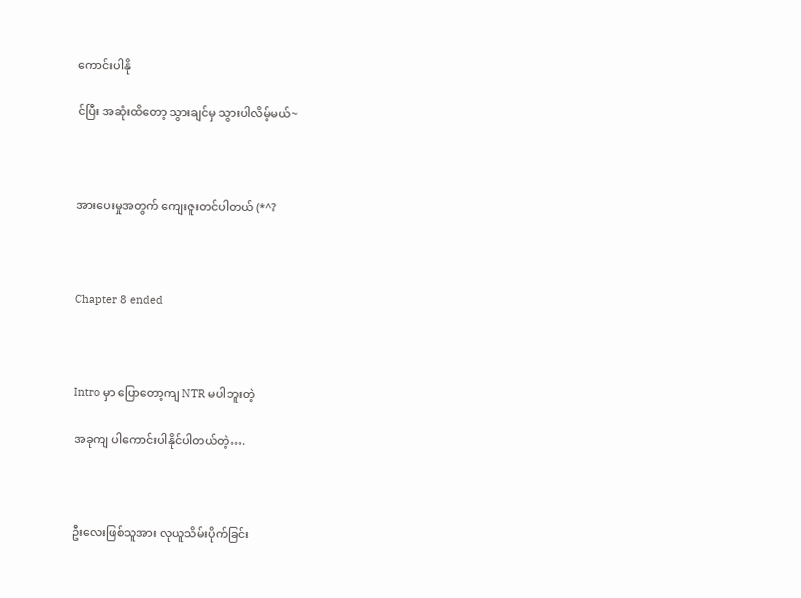ကောင်းပါနို

င်ပြီး အဆုံးထိတော့ သွားချင်မှ သွားပါလိမ့်မယ်~



အားပေးမှုအတွက် ကျေးဇူးတင်ပါတယ် (*^?



Chapter 8 ended



Intro မှာ ပြောတော့ကျ NTR မပါဘူးတဲ့

အခုကျ ပါကောင်းပါနိုင်ပါတယ်တဲ့….



ဦးလေးဖြစ်သူအား လုယူသိမ်းပိုက်ခြင်း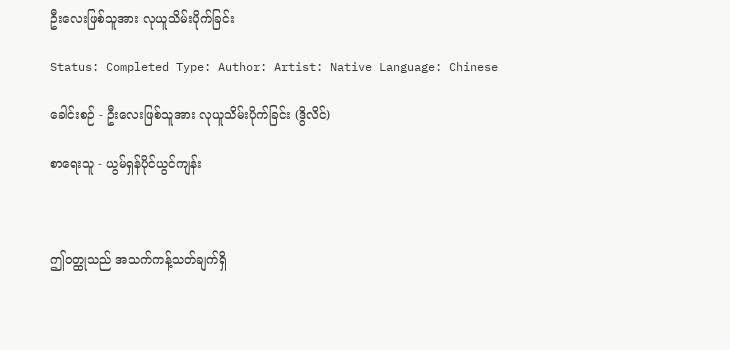ဦးလေးဖြစ်သူအား လုယူသိမ်းပိုက်ခြင်း

Status: Completed Type: Author: Artist: Native Language: Chinese

ခေါင်းစဉ် - ဦးလေးဖြစ်သူအား လုယူသိမ်းပိုက်ခြင်း (ဒွိလိင်)

စာရေးသူ - ယွမ်ရှန်ပိုင်ယွင်ကျန်း



ဤဝတ္ထုသည် အသက်ကန့်သတ်ချက်ရှိ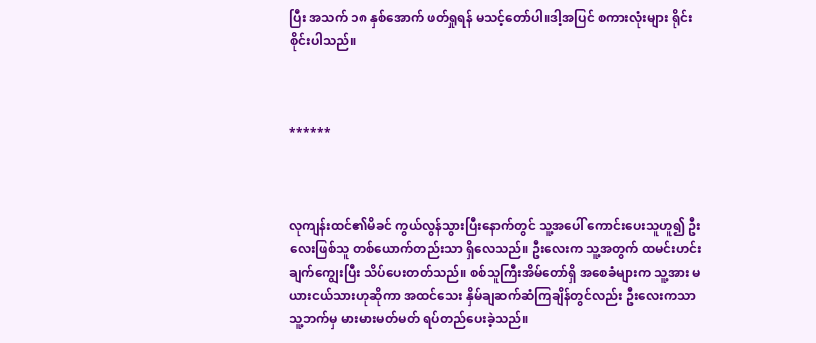ပြီး အသက် ၁၈ နှစ်အောက် ဖတ်ရှုရန် မသင့်တော်ပါ။ဒါ့အပြင် စကားလုံးများ ရိုင်းစိုင်းပါသည်။



******



လုကျန်းထင်၏မိခင် ကွယ်လွန်သွားပြီးနောက်တွင် သူ့အပေါ် ကောင်းပေးသူဟူ၍ ဦးလေးဖြစ်သူ တစ်ယောက်တည်းသာ ရှိလေသည်။ ဦးလေးက သူ့အတွက် ထမင်းဟင်း ချက်ကျွေးပြီး သိပ်ပေးတတ်သည်။ စစ်သူကြီးအိမ်တော်ရှိ အစေခံများက သူ့အား မယားငယ်သားဟုဆိုကာ အထင်သေး နှိမ်ချဆက်ဆံကြချိန်တွင်လည်း ဦးလေးကသာ သူ့ဘက်မှ မားမားမတ်မတ် ရပ်တည်ပေးခဲ့သည်။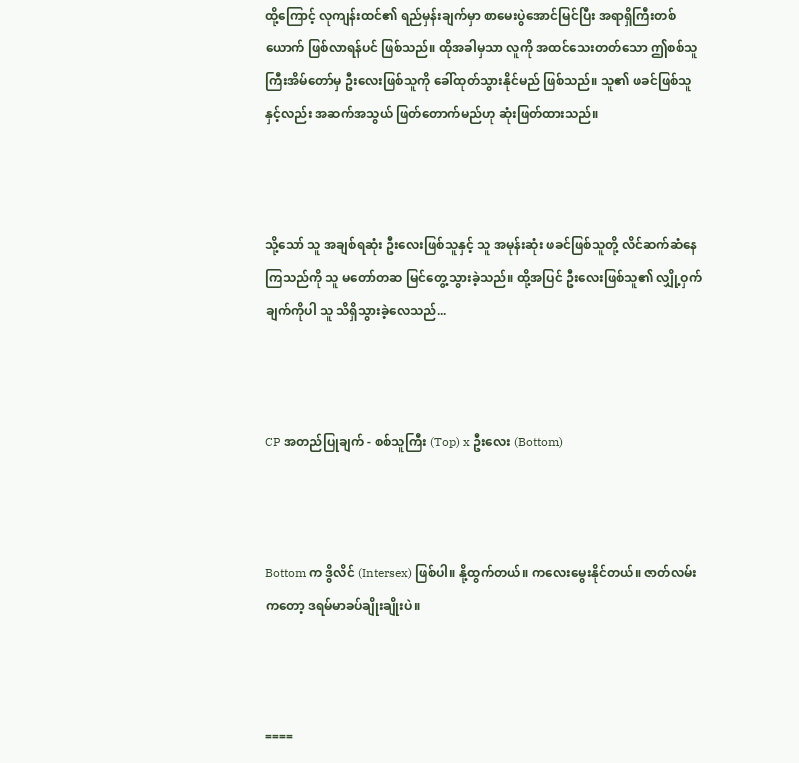ထို့ကြောင့် လုကျန်းထင်၏ ရည်မှန်းချက်မှာ စာမေးပွဲအောင်မြင်ပြီး အရာရှိကြီးတစ်ယောက် ဖြစ်လာရန်ပင် ဖြစ်သည်။ ထိုအခါမှသာ လူကို အထင်သေးတတ်သော ဤစစ်သူကြီးအိမ်တော်မှ ဦးလေးဖြစ်သူကို ခေါ်ထုတ်သွားနိုင်မည် ဖြစ်သည်။ သူ၏ ဖခင်ဖြစ်သူနှင့်လည်း အဆက်အသွယ် ဖြတ်တောက်မည်ဟု ဆုံးဖြတ်ထားသည်။



သို့သော် သူ အချစ်ရဆုံး ဦးလေးဖြစ်သူနှင့် သူ အမုန်းဆုံး ဖခင်ဖြစ်သူတို့ လိင်ဆက်ဆံနေကြသည်ကို သူ မတော်တဆ မြင်တွေ့သွားခဲ့သည်။ ထို့အပြင် ဦးလေးဖြစ်သူ၏ လျှို့ဝှက်ချက်ကိုပါ သူ သိရှိသွားခဲ့လေသည်...



CP အတည်ပြုချက် - စစ်သူကြီး (Top) x ဦးလေး (Bottom)



Bottom က ဒွိလိင် (Intersex) ဖြစ်ပါ။ နို့ထွက်တယ်။ ကလေးမွေးနိုင်တယ်။ ဇာတ်လမ်းကတော့ ဒရမ်မာခပ်ချိုးချိုးပဲ။



====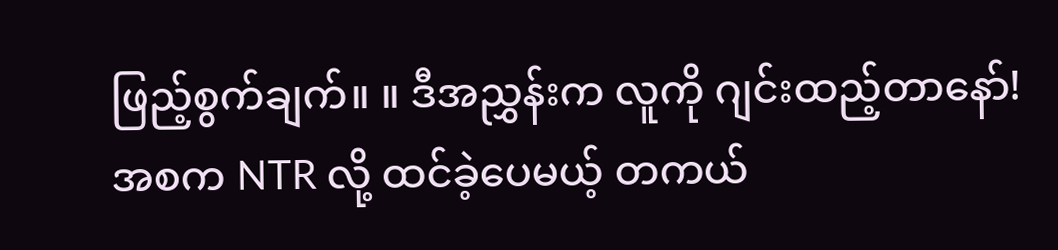ဖြည့်စွက်ချက်။ ။ ဒီအညွှန်းက လူကို ဂျင်းထည့်တာနော်! အစက NTR လို့ ထင်ခဲ့ပေမယ့် တကယ်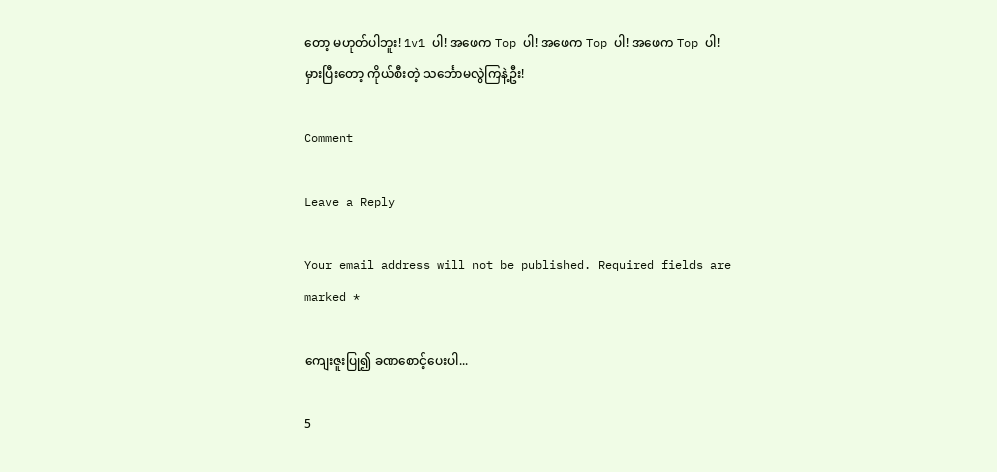တော့ မဟုတ်ပါဘူး! 1v1 ပါ! အဖေက Top ပါ! အဖေက Top ပါ! အဖေက Top ပါ! မှားပြီးတော့ ကိုယ်စီးတဲ့ သင်္ဘောမလွဲကြနဲ့ဦး!

Comment

Leave a Reply

Your email address will not be published. Required fields are marked *

ကျေးဇူးပြု၍ ခဏစောင့်ပေးပါ...

5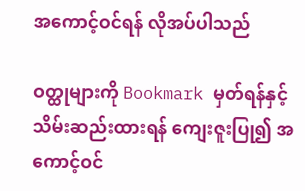အကောင့်ဝင်ရန် လိုအပ်ပါသည်

ဝတ္ထုများကို Bookmark မှတ်ရန်နှင့် သိမ်းဆည်းထားရန် ကျေးဇူးပြု၍ အကောင့်ဝင်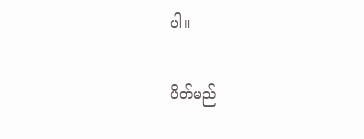ပါ။

ပိတ်မည်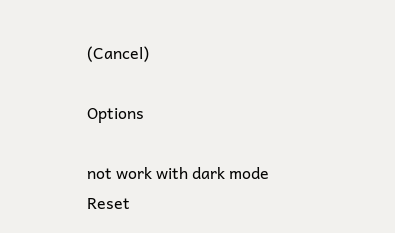(Cancel)

Options

not work with dark mode
Reset